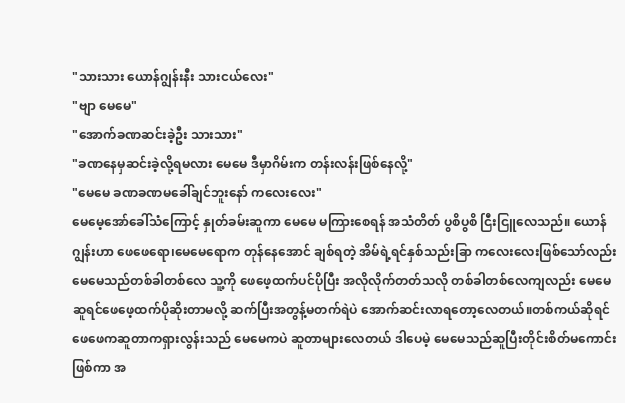"သားသား ယောန်ဂျွန်းနီး သားငယ်လေး"
"ဗျာ မေမေ"
"အောက်ခဏဆင်းခဲ့ဦး သားသား"
"ခဏနေမှဆင်းခဲ့လို့ရမလား မေမေ ဒီမှာဂိမ်းက တန်းလန်းဖြစ်နေလို့"
"မေမေ ခဏခဏမခေါ်ချင်ဘူးနော် ကလေးလေး"
မေမေ့အော်ခေါ်သံကြောင့် နှုတ်ခမ်းဆူကာ မေမေ မကြားစေရန် အသံတိတ် ပွစိပွစိ ငြီးငြူလေသည်။ ယောန်ဂျွန်းဟာ ဖေဖေရော၊မေမေရောက တုန်နေအောင် ချစ်ရတဲ့ အိမ်ရဲ့ရင်နှစ်သည်းခြာ ကလေးလေးဖြစ်သော်လည်းမေမေသည်တစ်ခါတစ်လေ သူ့ကို ဖေဖေ့ထက်ပင်ပိုပြီး အလိုလိုက်တတ်သလို တစ်ခါတစ်လေကျလည်း မေမေဆူရင်ဖေဖေ့ထက်ပိုဆိုးတာမလို့ ဆက်ပြီးအတွန့်မတက်ရဲပဲ အောက်ဆင်းလာရတော့လေတယ်။တစ်ကယ်ဆိုရင် ဖေဖေကဆူတာကရှားလွန်းသည် မေမေကပဲ ဆူတာများလေတယ် ဒါပေမဲ့ မေမေသည်ဆူပြီးတိုင်းစိတ်မကောင်းဖြစ်ကာ အ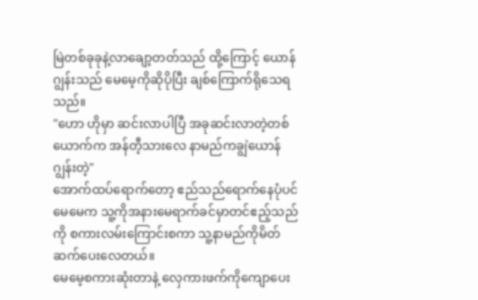မြဲတစ်ခုခုနဲ့လာချော့တတ်သည် ထို့ကြောင့် ယောန်ဂျွန်းသည် မေမေ့ကိုဆိုပိုပြီး ချစ်ကြောက်ရိုသေရသည်။
"ဟော ဟိုမှာ ဆင်းလာပါပြီ အခုဆင်းလာတဲ့တစ်ယောက်က အန်တီ့သားလေ နာမည်ကချွဲယောန်ဂျွန်းတဲ့"
အောက်ထပ်ရောက်တော့ ဧည်သည်ရောက်နေပုံပင် မေမေက သူ့ကိုအနားမေရာက်ခင်မှာတင်ဧည့်သည်ကို စကားလမ်းကြောင်းစကာ သူ့နာမည်ကိုမိတ်ဆက်ပေးလေတယ်။
မေမေ့စကားဆုံးတာနဲ့ လှေကားဖက်ကိုကျောပေး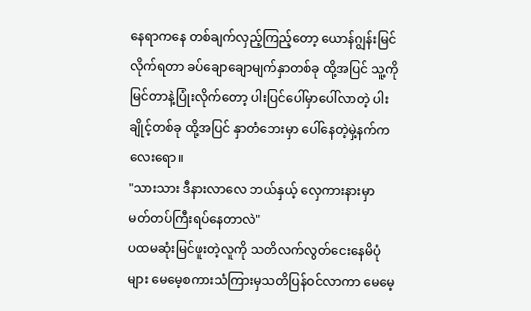နေရာကနေ တစ်ချက်လှည့်ကြည့်တော့ ယောန်ဂျွန်းမြင်လိုက်ရတာ ခပ်ချောချောမျက်နှာတစ်ခု ထို့အပြင် သူ့ကိုမြင်တာနဲ့ပြုံးလိုက်တော့ ပါးပြင်ပေါ်မှာပေါ်လာတဲ့ ပါးချိုင့်တစ်ခု ထို့အပြင် နှာတံဘေးမှာ ပေါ်နေတဲ့မှဲ့နက်ကလေးရော။
"သားသား ဒီနားလာလေ ဘယ်နှယ့် လှေကားနားမှာ မတ်တပ်ကြီးရပ်နေတာလဲ"
ပထမဆုံးမြင်ဖူးတဲ့လူကို သတိလက်လွတ်ငေးနေမိပုံများ မေမေ့စကားသံကြားမှသတိပြန်ဝင်လာကာ မေမေ့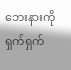ဘေးနားကိုရှက်ရှက်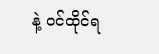နဲ့ ဝင်ထိုင်ရ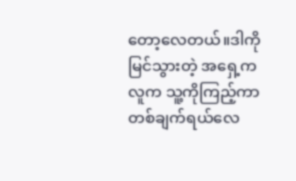တော့လေတယ်။ဒါကိုမြင်သွားတဲ့ အရှေ့ကလူက သူ့ကိုကြည့်ကာတစ်ချက်ရယ်လေ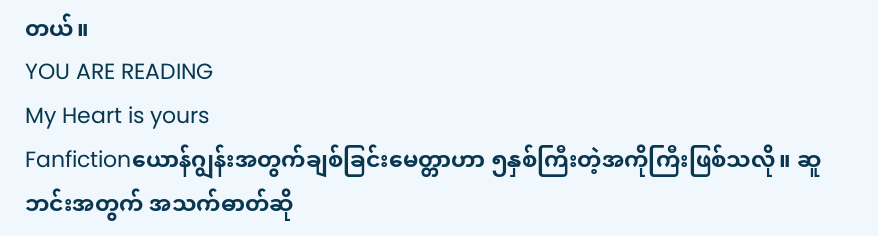တယ်။
YOU ARE READING
My Heart is yours
Fanfictionယောန်ဂျွန်းအတွက်ချစ်ခြင်းမေတ္တာဟာ ၅နှစ်ကြီးတဲ့အကိုကြီးဖြစ်သလို။ ဆူဘင်းအတွက် အသက်ဓာတ်ဆို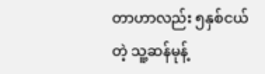တာဟာလည်း ၅နှစ်ငယ်တဲ့ သူ့ဆန်မုန့်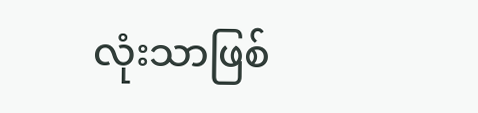လုံးသာဖြစ်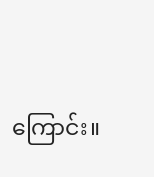ကြောင်း။